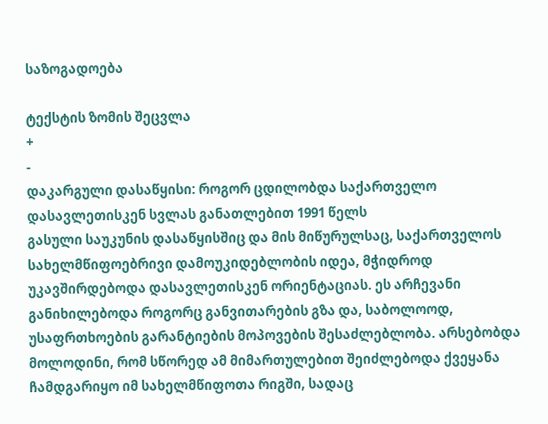საზოგადოება

ტექსტის ზომის შეცვლა
+
-
დაკარგული დასაწყისი: როგორ ცდილობდა საქართველო დასავლეთისკენ სვლას განათლებით 1991 წელს
გასული საუკუნის დასაწყისშიც და მის მიწურულსაც, საქართველოს სახელმწიფოებრივი დამოუკიდებლობის იდეა, მჭიდროდ უკავშირდებოდა დასავლეთისკენ ორიენტაციას. ეს არჩევანი განიხილებოდა როგორც განვითარების გზა და, საბოლოოდ, უსაფრთხოების გარანტიების მოპოვების შესაძლებლობა. არსებობდა მოლოდინი, რომ სწორედ ამ მიმართულებით შეიძლებოდა ქვეყანა ჩამდგარიყო იმ სახელმწიფოთა რიგში, სადაც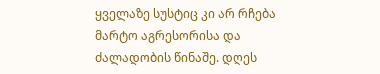ყველაზე სუსტიც კი არ რჩება მარტო აგრესორისა და ძალადობის წინაშე. დღეს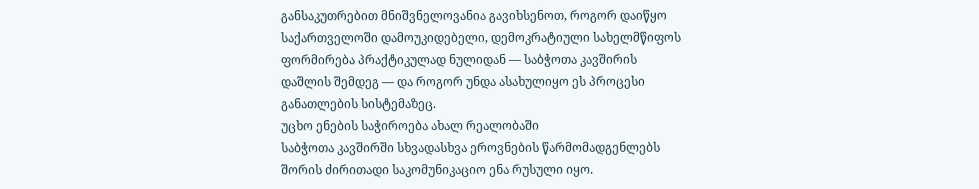განსაკუთრებით მნიშვნელოვანია გავიხსენოთ, როგორ დაიწყო საქართველოში დამოუკიდებელი, დემოკრატიული სახელმწიფოს ფორმირება პრაქტიკულად ნულიდან — საბჭოთა კავშირის დაშლის შემდეგ — და როგორ უნდა ასახულიყო ეს პროცესი განათლების სისტემაზეც.
უცხო ენების საჭიროება ახალ რეალობაში
საბჭოთა კავშირში სხვადასხვა ეროვნების წარმომადგენლებს შორის ძირითადი საკომუნიკაციო ენა რუსული იყო.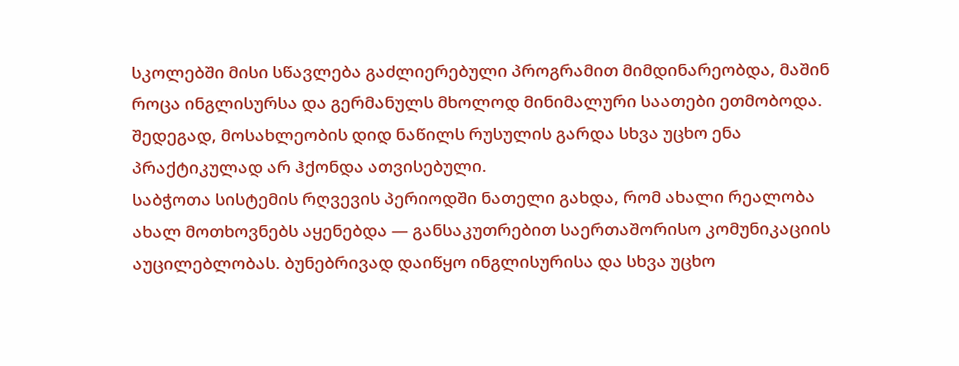სკოლებში მისი სწავლება გაძლიერებული პროგრამით მიმდინარეობდა, მაშინ როცა ინგლისურსა და გერმანულს მხოლოდ მინიმალური საათები ეთმობოდა. შედეგად, მოსახლეობის დიდ ნაწილს რუსულის გარდა სხვა უცხო ენა პრაქტიკულად არ ჰქონდა ათვისებული.
საბჭოთა სისტემის რღვევის პერიოდში ნათელი გახდა, რომ ახალი რეალობა ახალ მოთხოვნებს აყენებდა — განსაკუთრებით საერთაშორისო კომუნიკაციის აუცილებლობას. ბუნებრივად დაიწყო ინგლისურისა და სხვა უცხო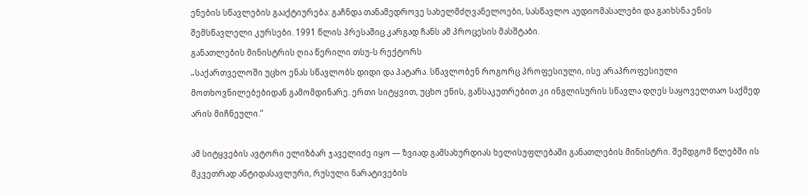ენების სწავლების გააქტიურება: გაჩნდა თანამედროვე სახელმძღვანელოები, სასწავლო აუდიომასალები და გაიხსნა ენის შემსწავლელი კურსები. 1991 წლის პრესაშიც კარგად ჩანს ამ პროცესის მასშტაბი.
განათლების მინისტრის ღია წერილი თსუ-ს რექტორს
„საქართველოში უცხო ენას სწავლობს დიდი და პატარა. სწავლობენ როგორც პროფესიული, ისე არაპროფესიული მოთხოვნილებებიდან გამომდინარე. ერთი სიტყვით, უცხო ენის, განსაკუთრებით კი ინგლისურის სწავლა დღეს საყოველთაო საქმედ არის მიჩნეული.“

ამ სიტყვების ავტორი ელიზბარ ჯაველიძე იყო — ზვიად გამსახურდიას ხელისუფლებაში განათლების მინისტრი. შემდგომ წლებში ის მკვეთრად ანტიდასავლური, რუსული ნარატივების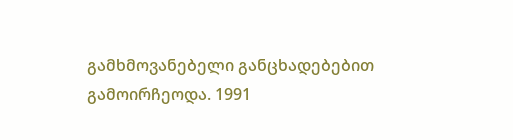გამხმოვანებელი განცხადებებით გამოირჩეოდა. 1991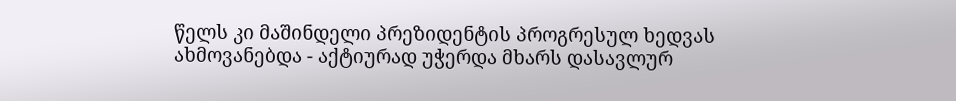წელს კი მაშინდელი პრეზიდენტის პროგრესულ ხედვას ახმოვანებდა - აქტიურად უჭერდა მხარს დასავლურ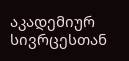აკადემიურ სივრცესთან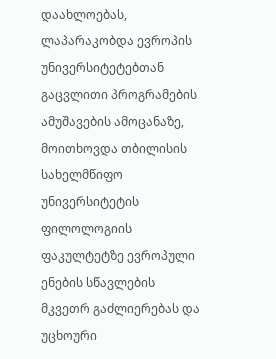დაახლოებას, ლაპარაკობდა ევროპის უნივერსიტეტებთან გაცვლითი პროგრამების ამუშავების ამოცანაზე, მოითხოვდა თბილისის სახელმწიფო უნივერსიტეტის ფილოლოგიის ფაკულტეტზე ევროპული ენების სწავლების მკვეთრ გაძლიერებას და უცხოური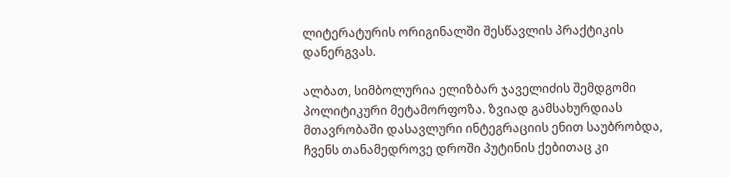ლიტერატურის ორიგინალში შესწავლის პრაქტიკის დანერგვას.

ალბათ, სიმბოლურია ელიზბარ ჯაველიძის შემდგომი პოლიტიკური მეტამორფოზა. ზვიად გამსახურდიას მთავრობაში დასავლური ინტეგრაციის ენით საუბრობდა, ჩვენს თანამედროვე დროში პუტინის ქებითაც კი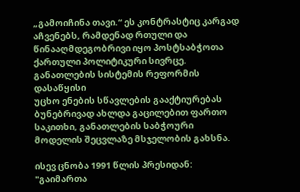„გამოიჩინა თავი.“ ეს კონტრასტიც კარგად აჩვენებს, რამდენად რთული და წინააღმდეგობრივი იყო პოსტსაბჭოთა ქართული პოლიტიკური სივრცე.
განათლების სისტემის რეფორმის დასაწყისი
უცხო ენების სწავლების გააქტიურებას ბუნებრივად ახლდა გაცილებით ფართო საკითხი, განათლების საბჭოური მოდელის შეცვლაზე მსჯელობის გახსნა.

ისევ ცნობა 1991 წლის პრესიდან:
"გაიმართა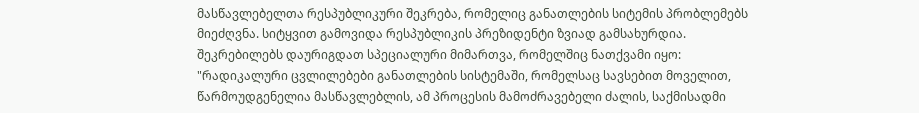მასწავლებელთა რესპუბლიკური შეკრება, რომელიც განათლების სიტემის პრობლემებს მიეძღვნა. სიტყვით გამოვიდა რესპუბლიკის პრეზიდენტი ზვიად გამსახურდია. შეკრებილებს დაურიგდათ სპეციალური მიმართვა, რომელშიც ნათქვამი იყო: "რადიკალური ცვლილებები განათლების სისტემაში, რომელსაც სავსებით მოველით, წარმოუდგენელია მასწავლებლის, ამ პროცესის მამოძრავებელი ძალის, საქმისადმი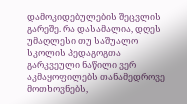დამოკიდებულების შეცვლის გარეშე. რა დასამალია, დღეს უმაღლესი თუ საშუალო სკოლის პედაგოგთა გარკვეული ნაწილი ვერ აკმაყოფილებს თანამედროვე მოთხოვნებს,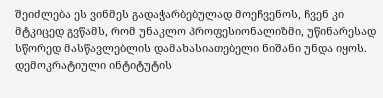შეიძლება ეს ვინმეს გადაჭარბებულად მოეჩვენოს, ჩვენ კი მტკიცედ გვწამს, რომ უნაკლო პროფესიონალიზმი, უწინარესად სწორედ მასწავლებლის დამახასიათებელი ნიშანი უნდა იყოს. დემოკრატიული ინტიტუტის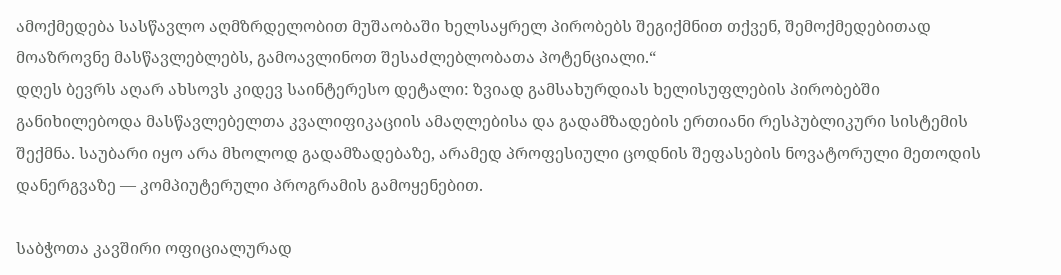ამოქმედება სასწავლო აღმზრდელობით მუშაობაში ხელსაყრელ პირობებს შეგიქმნით თქვენ, შემოქმედებითად მოაზროვნე მასწავლებლებს, გამოავლინოთ შესაძლებლობათა პოტენციალი.“
დღეს ბევრს აღარ ახსოვს კიდევ საინტერესო დეტალი: ზვიად გამსახურდიას ხელისუფლების პირობებში განიხილებოდა მასწავლებელთა კვალიფიკაციის ამაღლებისა და გადამზადების ერთიანი რესპუბლიკური სისტემის შექმნა. საუბარი იყო არა მხოლოდ გადამზადებაზე, არამედ პროფესიული ცოდნის შეფასების ნოვატორული მეთოდის დანერგვაზე — კომპიუტერული პროგრამის გამოყენებით.

საბჭოთა კავშირი ოფიციალურად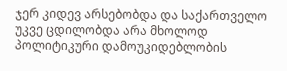ჯერ კიდევ არსებობდა და საქართველო უკვე ცდილობდა არა მხოლოდ პოლიტიკური დამოუკიდებლობის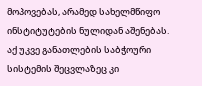მოპოვებას, არამედ სახელმწიფო ინსტიტუტების ნულიდან აშენებას. აქ უკვე განათლების საბჭოური სისტემის შეცვლაზეც კი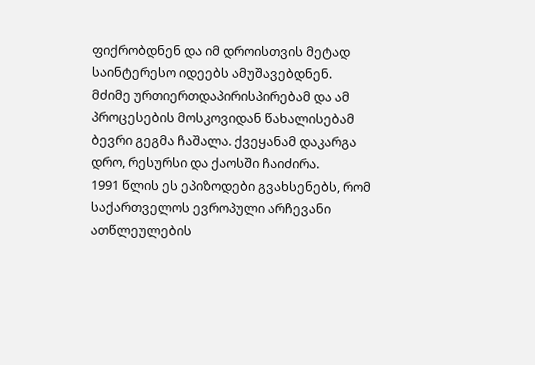ფიქრობდნენ და იმ დროისთვის მეტად საინტერესო იდეებს ამუშავებდნენ. მძიმე ურთიერთდაპირისპირებამ და ამ პროცესების მოსკოვიდან წახალისებამ ბევრი გეგმა ჩაშალა. ქვეყანამ დაკარგა დრო, რესურსი და ქაოსში ჩაიძირა.
1991 წლის ეს ეპიზოდები გვახსენებს, რომ საქართველოს ევროპული არჩევანი ათწლეულების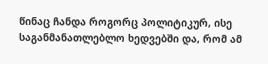წინაც ჩანდა როგორც პოლიტიკურ, ისე საგანმანათლებლო ხედვებში და, რომ ამ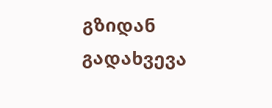გზიდან გადახვევა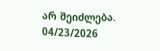არ შეიძლება.
04/23/2026